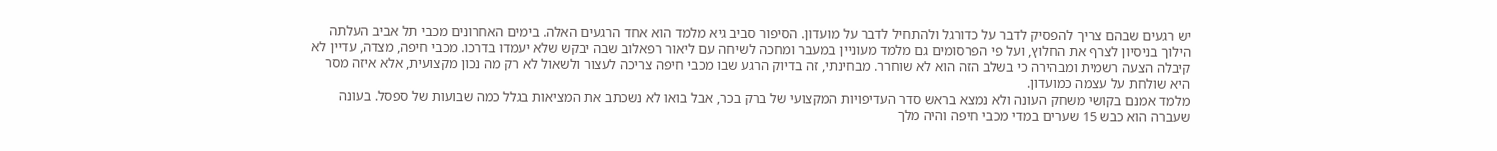יש רגעים שבהם צריך להפסיק לדבר על כדורגל ולהתחיל לדבר על מועדון. הסיפור סביב גיא מלמד הוא אחד הרגעים האלה. בימים האחרונים מכבי תל אביב העלתה הילוך בניסיון לצרף את החלוץ, ועל פי הפרסומים גם מלמד מעוניין במעבר ומחכה לשיחה עם ליאור רפאלוב שבה יבקש שלא יעמדו בדרכו. מכבי חיפה, מצדה, עדיין לא קיבלה הצעה רשמית ומבהירה כי בשלב הזה הוא לא שוחרר. מבחינתי, זה בדיוק הרגע שבו מכבי חיפה צריכה לעצור ולשאול לא רק מה נכון מקצועית, אלא איזה מסר היא שולחת על עצמה כמועדון.
מלמד אמנם בקושי משחק העונה ולא נמצא בראש סדר העדיפויות המקצועי של ברק בכר, אבל בואו לא נשכתב את המציאות בגלל כמה שבועות של ספסל. בעונה שעברה הוא כבש 15 שערים במדי מכבי חיפה והיה מלך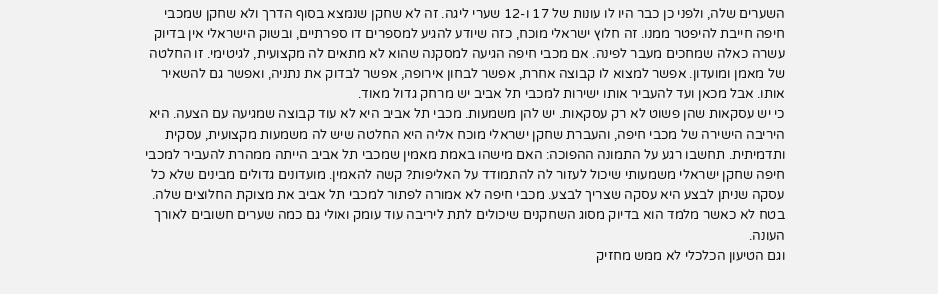השערים שלה, ולפני כן כבר היו לו עונות של 17 ו-12 שערי ליגה. זה לא שחקן שנמצא בסוף הדרך ולא שחקן שמכבי חיפה חייבת להיפטר ממנו. זה חלוץ ישראלי מוכח, כזה שיודע להגיע למספרים דו ספרתיים, ובשוק הישראלי אין בדיוק עשרה כאלה שמחכים מעבר לפינה. אם מכבי חיפה הגיעה למסקנה שהוא לא מתאים לה מקצועית, לגיטימי. זו החלטה של מאמן ומועדון. אפשר למצוא לו קבוצה אחרת, אפשר לבחון אירופה, אפשר לבדוק את נתניה, ואפשר גם להשאיר אותו. אבל מכאן ועד להעביר אותו ישירות למכבי תל אביב יש מרחק גדול מאוד.
כי יש עסקאות שהן פשוט לא רק עסקאות. יש להן משמעות. מכבי תל אביב היא לא עוד קבוצה שמגיעה עם הצעה. היא היריבה הישירה של מכבי חיפה, והעברת שחקן ישראלי מוכח אליה היא החלטה שיש לה משמעות מקצועית, עסקית ותדמיתית. תחשבו רגע על התמונה ההפוכה: האם מישהו באמת מאמין שמכבי תל אביב הייתה ממהרת להעביר למכבי חיפה שחקן ישראלי משמעותי שיכול לעזור לה להתמודד על האליפות? קשה להאמין. מועדונים גדולים מבינים שלא כל עסקה שניתן לבצע היא עסקה שצריך לבצע. מכבי חיפה לא אמורה לפתור למכבי תל אביב את מצוקת החלוצים שלה. בטח לא כאשר מלמד הוא בדיוק מסוג השחקנים שיכולים לתת ליריבה עוד עומק ואולי גם כמה שערים חשובים לאורך העונה.
וגם הטיעון הכלכלי לא ממש מחזיק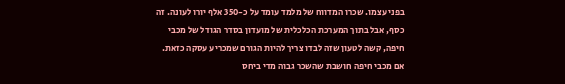בפני עצמו. שכרו המדווח של מלמד עומד על כ-350 אלף יורו לעונה. זה כסף, אבל בתוך המערכת הכלכלית של מועדון בסדר הגודל של מכבי חיפה, קשה לטעון שזה לבדו צריך להיות הגורם שמכריע עסקה כזאת. אם מכבי חיפה חושבת שהשכר גבוה מדי ביחס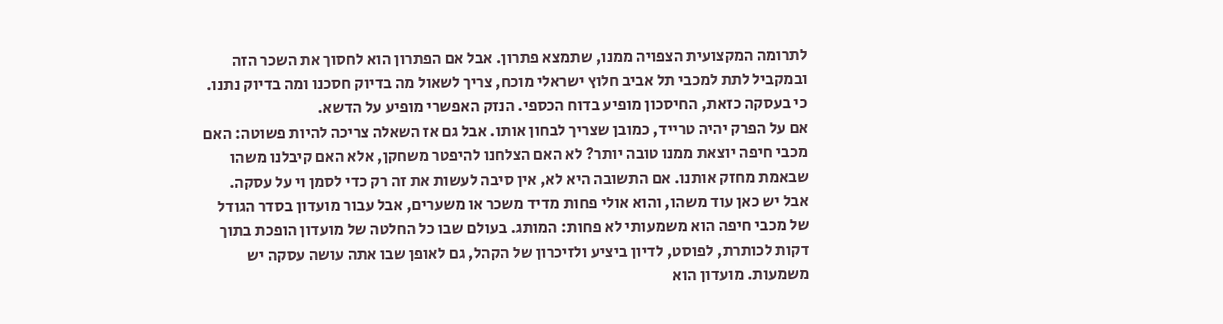לתרומה המקצועית הצפויה ממנו, שתמצא פתרון. אבל אם הפתרון הוא לחסוך את השכר הזה ובמקביל לתת למכבי תל אביב חלוץ ישראלי מוכח, צריך לשאול מה בדיוק חסכנו ומה בדיוק נתנו. כי בעסקה כזאת, החיסכון מופיע בדוח הכספי. הנזק האפשרי מופיע על הדשא.
אם על הפרק יהיה טרייד, כמובן שצריך לבחון אותו. אבל גם אז השאלה צריכה להיות פשוטה: האם מכבי חיפה יוצאת ממנו טובה יותר? לא האם הצלחנו להיפטר משחקן, אלא האם קיבלנו משהו שבאמת מחזק אותנו. אם התשובה היא לא, אין סיבה לעשות את זה רק כדי לסמן וי על עסקה.
אבל יש כאן עוד משהו, והוא אולי פחות מדיד משכר או משערים, אבל עבור מועדון בסדר הגודל של מכבי חיפה הוא משמעותי לא פחות: המותג. בעולם שבו כל החלטה של מועדון הופכת בתוך דקות לכותרת, לפוסט, לדיון ביציע ולזיכרון של הקהל, גם לאופן שבו אתה עושה עסקה יש משמעות. מועדון הוא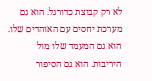לא רק קבוצת כדורגל. הוא גם מערכת יחסים עם האוהדים שלו. הוא גם המעמד שלו מול היריבות. הוא גם הסיפור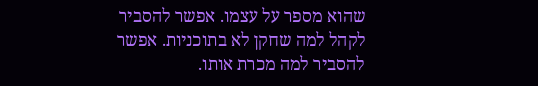שהוא מספר על עצמו. אפשר להסביר לקהל למה שחקן לא בתוכניות. אפשר להסביר למה מכרת אותו.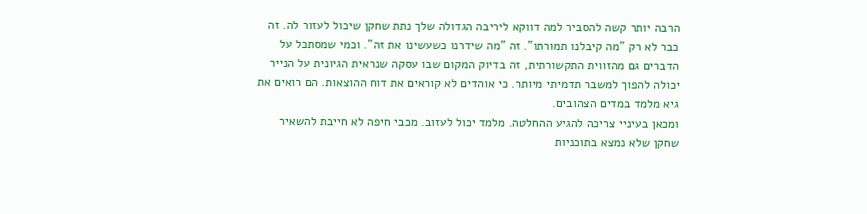הרבה יותר קשה להסביר למה דווקא ליריבה הגדולה שלך נתת שחקן שיכול לעזור לה. זה כבר לא רק "מה קיבלנו תמורתו". זה "מה שידרנו כשעשינו את זה". וכמי שמסתכל על הדברים גם מהזווית התקשורתית, זה בדיוק המקום שבו עסקה שנראית הגיונית על הנייר יכולה להפוך למשבר תדמיתי מיותר. כי אוהדים לא קוראים את דוח ההוצאות. הם רואים את גיא מלמד במדים הצהובים.
ומכאן בעיניי צריכה להגיע ההחלטה. מלמד יכול לעזוב. מכבי חיפה לא חייבת להשאיר שחקן שלא נמצא בתוכניות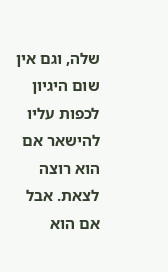שלה, וגם אין שום היגיון לכפות עליו להישאר אם הוא רוצה לצאת. אבל אם הוא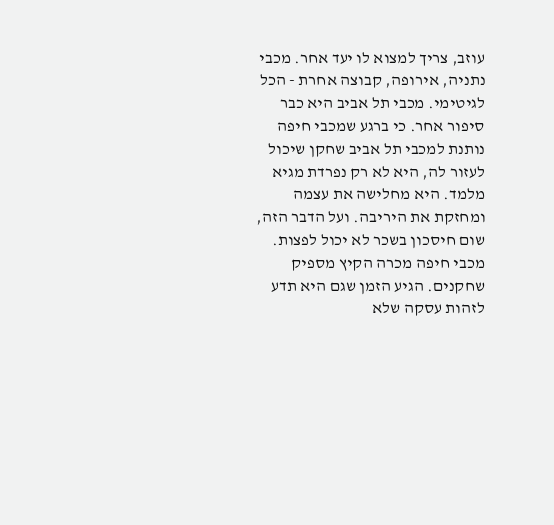עוזב, צריך למצוא לו יעד אחר. מכבי נתניה, אירופה, קבוצה אחרת - הכל לגיטימי. מכבי תל אביב היא כבר סיפור אחר. כי ברגע שמכבי חיפה נותנת למכבי תל אביב שחקן שיכול לעזור לה, היא לא רק נפרדת מגיא מלמד. היא מחלישה את עצמה ומחזקת את היריבה. ועל הדבר הזה, שום חיסכון בשכר לא יכול לפצות. מכבי חיפה מכרה הקיץ מספיק שחקנים. הגיע הזמן שגם היא תדע לזהות עסקה שלא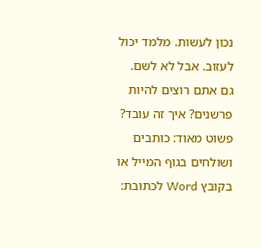נכון לעשות. מלמד יכול לעזוב. אבל לא לשם.
גם אתם רוצים להיות פרשנים? איך זה עובד? פשוט מאוד: כותבים ושולחים בגוף המייל או בקובץ Word לכתובת: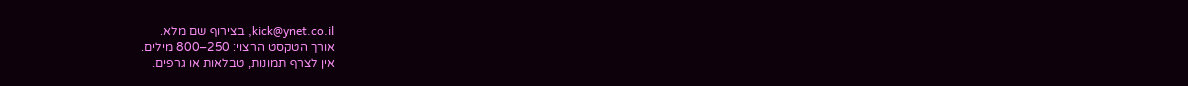kick@ynet.co.il, בצירוף שם מלא.
אורך הטקסט הרצוי: 250–800 מילים.
אין לצרף תמונות, טבלאות או גרפים.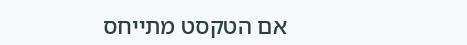אם הטקסט מתייחס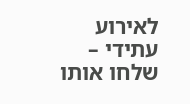לאירוע עתידי – שלחו אותו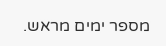מספר ימים מראש.